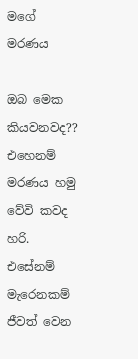මගේ මරණය

ඔබ මෙක කියවනවද??
එහෙනම් මරණය හමු වේවි කවද හරි.
එසේනම් මැරෙනකම් ජීවත් වෙන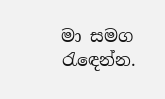මා සමග රැඳෙන්න.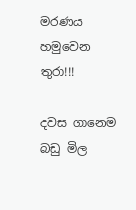මරණය හමුවෙන තුරා!!!

දවස ගානෙම බඩු මිල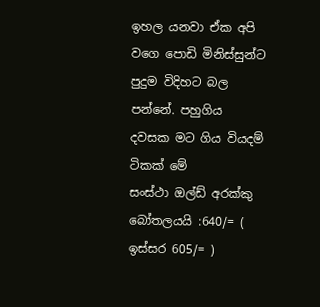ඉහල යනවා ඒක අපි වගෙ පොඩි මිනිස්සුන්ට පුදුම විදිහට බල පන්නේ. පහුගිය දවසක මට ගිය වියදම් ටිකක් මේ
සංස්ථා ඔල්ඩ් අරක්කු බෝතලයයි :640/= ( ඉස්සර 605/= )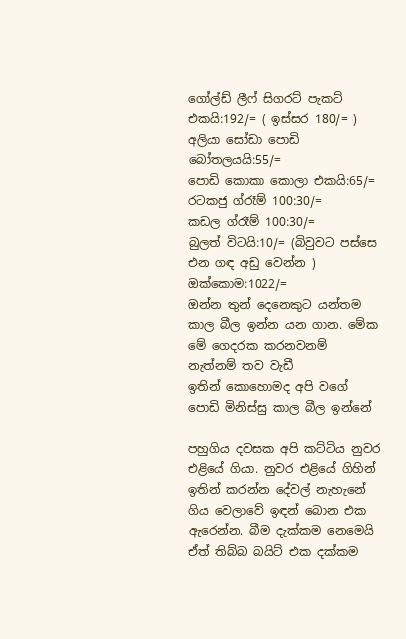ගෝල්ඩ් ලීෆ් සිගරට් පැකට් එකයි:192/= ( ඉස්සර 180/= )
අලියා සෝඩා පොඩි බෝතලයයි:55/=
පොඩි කොකා කොලා එකයි:65/=
රටකජු ග්රෑම් 100:30/=
කඩල ග්රෑම් 100:30/=
බුලත් විටයි:10/= (බිවුවට පස්සෙ එන ගඳ අඩු වෙන්න )
ඔක්කොම:1022/=
ඔන්න තුන් දෙනෙකුට යන්තම කාල බීල ඉන්න යන ගාන. මේක මේ ගෙදරක කරනවනම් නැත්නම් තව වැඩී
ඉතින් කොහොමද අපි වගේ පොඩි මිනිස්සු කාල බීල ඉන්නේ

පහුගිය දවසක අපි කට්ටිය නුවර එළියේ ගියා. නුවර එළියේ ගිහින් ඉතින් කරන්න දේවල් නැහැනේ ගිය වෙලාවේ ඉඳන් බොන එක ඇරෙන්න. බීම දැක්කම නෙමෙයි ඒත් තිබ්බ බයිට් එක දක්කම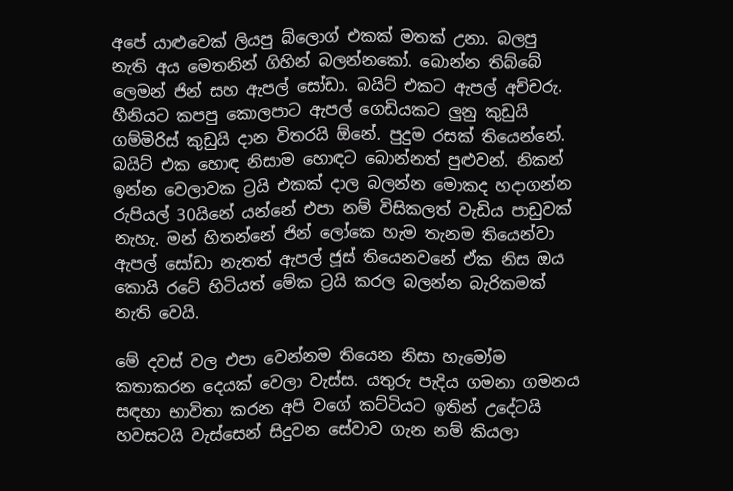අපේ යාළුවෙක් ලියපු බ්ලොග් එකක් මතක් උනා. බලපු නැති අය මෙතනින් ගිහින් බලන්නකෝ. බොන්න තිබ්බේ ලෙමන් ජින් සහ ඇපල් සෝඩා. බයිට් එකට ඇපල් අච්චරු. හීනියට කපපු කොලපාට ඇපල් ගෙඩියකට ලුනු කුඩුයි ගම්මිරිස් කුඩුයි දාන විතරයි ඕනේ. පුදුම රසක් තියෙන්නේ. බයිට් එක හොඳ නිසාම හොඳට බොන්නත් පුළුවන්. නිකන් ඉන්න වෙලාවක ට්‍රයි එකක් දාල බලන්න මොකද හදාගන්න රුපියල් 30යිනේ යන්නේ එපා නම් විසිකලත් වැඩිය පාඩුවක් නැහැ. මන් හිතන්නේ ජින් ලෝකෙ හැම තැනම තියෙන්වා ඇපල් සෝඩා නැතත් ඇපල් ජූස් තියෙනවනේ ඒක නිස ඔය කොයි රටේ හිටියත් මේක ට්‍රයි කරල බලන්න බැරිකමක් නැති වෙයි.

මේ දවස් වල එපා වෙන්නම තියෙන නිසා හැමෝම කතාකරන දෙයක් වෙලා වැස්ස. යතුරු පැදිය ගමනා ගමනය සඳහා භාවිතා කරන අපි වගේ කට්ටියට ඉතින් උදේටයි හවසටයි වැස්සෙන් සිදුවන සේවාව ගැන නම් කියලා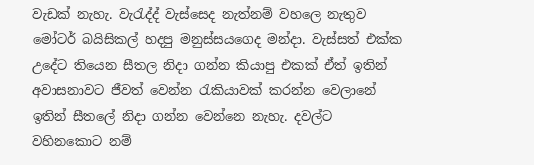වැඩක් නැහැ. වැරැද්ද් වැස්සෙද නැත්නම් වහලෙ නැතුව මෝටර් බයිසිකල් හදපු මනුස්සයගෙද මන්දා. වැස්සත් එක්ක උදේට තියෙන සීතල නිදා ගන්න කියාපු එකක් ඒත් ඉතින් අවාසනාවට ජීවත් වෙන්න රැකියාවක් කරන්න වෙලානේ ඉතින් සීතලේ නිදා ගන්න වෙන්නෙ නැහැ. දවල්ට වහිනකොට නම්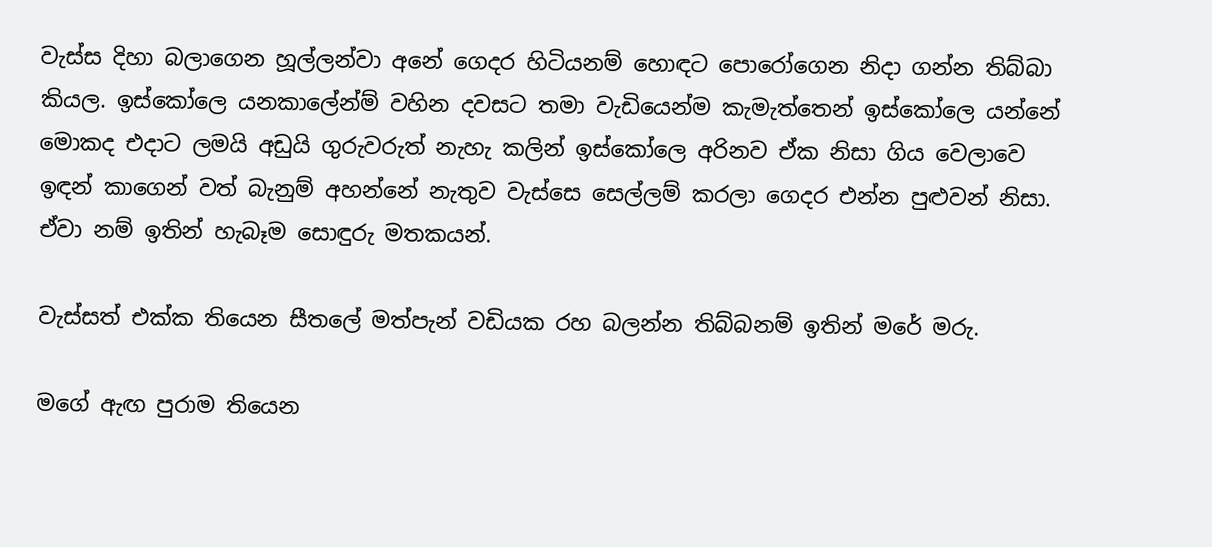වැස්ස දිහා බලාගෙන හූල්ලන්වා අනේ ගෙදර හිටියනම් හොඳට පොරෝගෙන නිදා ගන්න තිබ්බා කියල. ඉස්කෝලෙ යනකාලේන්ම් වහින දවසට තමා වැඩියෙන්ම කැමැත්තෙන් ඉස්කෝලෙ යන්නේ මොකද එදාට ලමයි අඩුයි ගුරුවරුත් නැහැ කලින් ඉස්කෝලෙ අරිනව ඒක නිසා ගිය වෙලාවෙ ඉඳන් කාගෙන් වත් බැනුම් අහන්නේ නැතුව වැස්සෙ සෙල්ලම් කරලා ගෙදර එන්න පුළුවන් නිසා. ඒවා නම් ඉතින් හැබෑම සොඳුරු මතකයන්.

වැස්සත් එක්ක තියෙන සීතලේ මත්පැන් වඩියක රහ බලන්න තිබ්බනම් ඉතින් මරේ මරු.

මගේ ඇඟ පුරාම තියෙන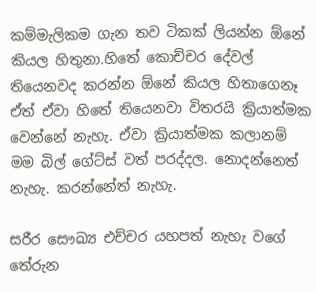කම්මැලිකම ගැන තව ටිකක් ලියන්න ඕනේ කියල හිතුනා.හිතේ කොච්චර දේවල් තියෙනවද කරන්න ඕනේ කියල හිතාගෙනෑ ඒත් ඒවා හිතේ තියෙනවා විතරයි ක්‍රියාත්මක වෙන්නේ නැහැ. ඒවා ක්‍රියාත්මක කලානම් මම බිල් ගේට්ස් වත් පරද්දල. නොදන්නෙත් නැහැ. කරන්නේත් නැහැ.

සරීර සෞඛ්‍ය එච්චර යහපත් නැහැ වගේ තේරුන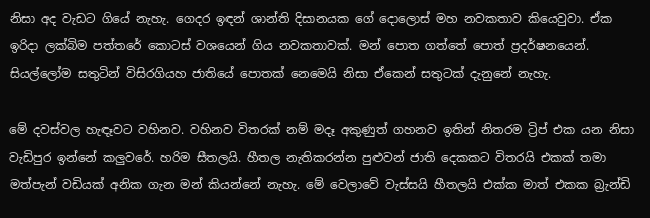නිසා අද වැඩට ගියේ නැහැ. ගෙදර ඉඳන් ශාන්ති දිසානයක ගේ දොලොස් මහ නවකතාව කියෙවුවා. ඒක ඉරිදා ලක්බිම පත්තරේ කොටස් වශයෙන් ගිය නවකතාවක්. මන් පොත ගත්තේ පොත් ප්‍රදර්ෂනයෙන්. සියල්ලෝම සතුටින් විසිරගියහ ජාතියේ පොතක් නෙමෙයි නිසා ඒකෙන් සතුටක් දැනුනේ නැහැ.

මේ දවස්වල හැඳෑවට වහිනව. වහිනව විතරක් නම් මදෑ අකුණුත් ගහනව ඉතින් නිතරම ට්‍රිප් එක යන නිසා වැඩිපුර ඉන්නේ කලුවරේ. හරිම සීතලයි. හීතල නැතිකරන්න පුළුවන් ජාති දෙකකට විතරයි එකක් තමා මත්පැන් වඩියක් අනික ගැන මන් කියන්නේ නැහැ. මේ වෙලාවේ වැස්සයි හීතලයි එක්ක මාත් එකක බ්‍රැන්ඩි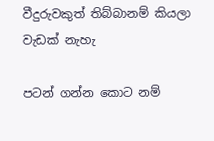වීදුරුවකුත් තිබ්බානම් කියලා වැඩක් නැහැ

පටන් ගන්න කොට නම්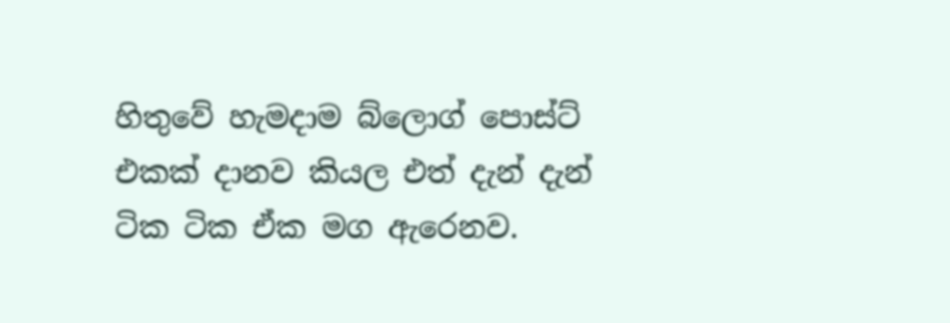හිතුවේ හැමදාම බ්ලොග් පොස්ට් එකක් දානව කියල එත් දැන් දැන් ටික ටික ඒක මග ඇරෙනව.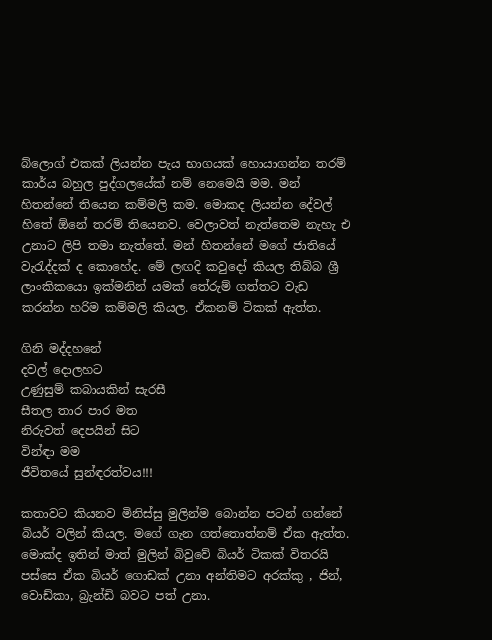බ්ලොග් එකක් ලියන්න පැය භාගයක් හොයාගන්න තරම් කාර්ය බහුල පුද්ගලයේක් නම් නෙමෙයි මම. මන් හිතන්නේ තියෙන කම්මලි කම. මොකද ලියන්න දේවල් හිතේ ඕනේ තරම් තියෙනව. වෙලාවත් නැත්තෙම නැහැ එ උනාට ලිපි තමා නැත්තේ. මන් හිතන්නේ මගේ ජාතියේ වැරැද්දක් ද කොහේද. මේ ලඟදි කවුදෝ කියල තිබ්බ ශ්‍රී ලාංකිකයො ඉක්මනින් යමක් තේරුම් ගත්තට වැඩ කරන්න හරිම කම්මලි කියල. ඒකනම් ටිකක් ඇත්ත.

ගිනි මද්දහනේ
දවල් දොලහට
උණුසුම් කබායකින් සැරසී
සීතල තාර පාර මත
නිරුවත් දෙපයින් සිට
වින්ඳා මම
ජීවිතයේ සුන්ඳරත්වය!!!

කතාවට කියනව මිනිස්සු මුලින්ම බොන්න පටන් ගන්නේ බියර් වලින් කියල. මගේ ගැන ගත්තොත්නම් ඒක ඇත්ත. මොක්ද ඉතින් මාත් මුලින් බිවුවේ බියර් ටිකක් විතරයි පස්සෙ ඒක බියර් ගොඩක් උනා අන්තිමට අරක්කු , ජින්, වොඩ්කා, බ්‍රැන්ඩි බවට පත් උනා.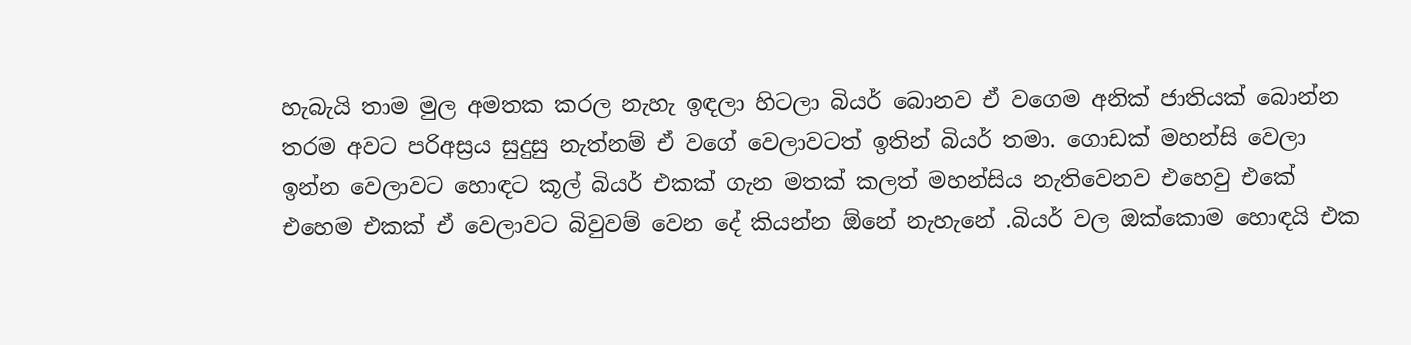හැබැයි තාම මුල අමතක කරල නැහැ ඉඳලා හිටලා බියර් බොනව ඒ වගෙම අනික් ජාතියක් බොන්න තරම අවට පරිඅස්‍රය සුදුසු නැත්නම් ඒ වගේ වෙලාවටත් ඉතින් බියර් තමා. ගොඩක් මහන්සි වෙලා ඉන්න වෙලාවට හොඳට කූල් බියර් එකක් ගැන මතක් කලත් මහන්සිය නැතිවෙනව එහෙවු එකේ එහෙම එකක් ඒ වෙලාවට බිවුවම් වෙන දේ කියන්න ඕනේ නැහැනේ .බියර් වල ඔක්කොම හොඳයි එක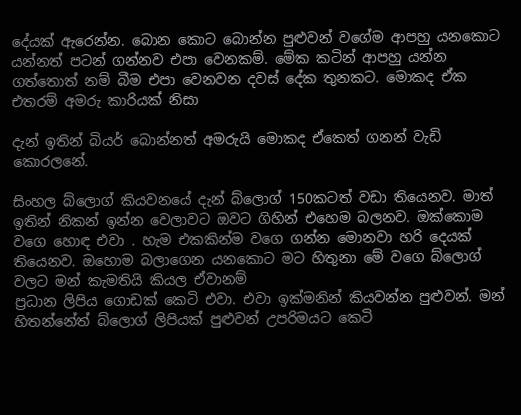දේයක් ඇරෙන්න. බොන කොට බොන්න පුළුවන් වගේම ආපහු යනකොට යන්නත් පටන් ගන්නව එපා වෙනකම්. මේක කටින් ආපහු යන්න ගත්තොත් නම් බීම එපා වෙනවන දවස් දේක තුනකට. මොකද ඒක එතරම් අමරු කාරියක් නිසා

දැන් ඉතින් බියර් බොන්නත් අමරුයි මොකද ඒකෙත් ගනන් වැඩි කොරලනේ.

සිංහල බ්ලොග් කියවනයේ දැන් බ්ලොග් 150කටත් වඩා තියෙනව. මාත් ඉතින් නිකන් ඉන්න වෙලාවට ඔවට ගිහින් එහෙම බලනව. ඔක්කොම වගෙ හොඳ එවා . හැම එකකින්ම වගෙ ගන්න මොනවා හරි දෙයක් තියෙනව. ඔහොම බලාගෙන යනකොට මට හිතුනා මේ වගෙ බ්ලොග් වලට මන් කැමතියි කියල ඒවානම්
ප්‍රධාන ලිපිය ගොඩක් කෙටි එවා. එවා ඉක්මනින් කියවන්න පුළුවන්. මන් හිතන්නේත් බ්ලොග් ලිපියක් පුළුවන් උපරිමයට කෙටි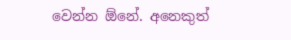වෙන්න ඕනේ. අනෙකුත්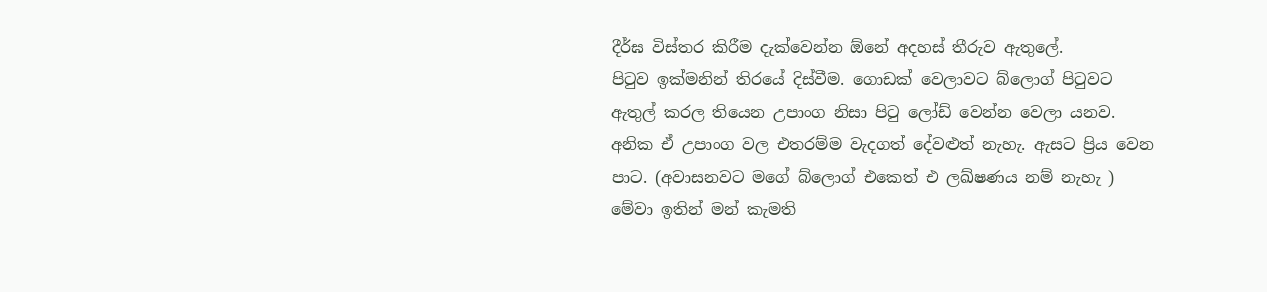දීර්ඝ විස්තර කිරීම දැක්වෙන්න ඕනේ අදහස් තීරුව ඇතුලේ.
පිටුව ඉක්මනින් තිරයේ දිස්වීම. ගොඩක් වෙලාවට බ්ලොග් පිටුවට ඇතුල් කරල තියෙන උපාංග නිසා පිටු ලෝඩ් වෙන්න වෙලා යනව. අනික ඒ උපාංග වල එතරම්ම වැදගත් දේවළුත් නැහැ. ඇසට ප්‍රිය වෙන පාට. (අවාසනවට මගේ බ්ලොග් එකෙත් එ ලඛ්ෂණය නම් නැහැ )
මේවා ඉතින් මන් කැමති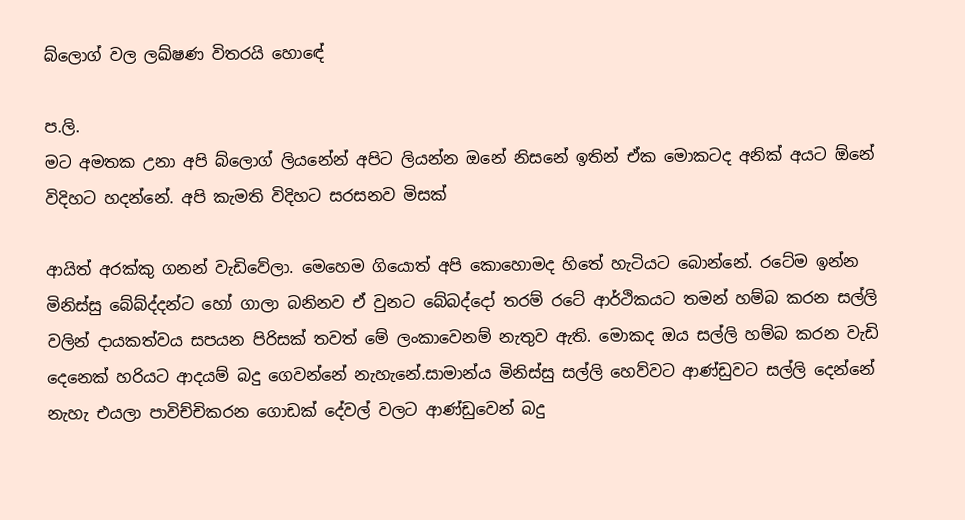බ්ලොග් වල ලඛ්ෂණ විතරයි හොඳේ

ප.ලි.
මට අමතක උනා අපි බ්ලොග් ලියනේන් අපිට ලියන්න ඔනේ නිසනේ ඉතින් ඒක මොකටද අනික් අයට ඕනේ විදිහට හදන්නේ. අපි කැමති විදිහට සරසනව මිසක්

ආයිත් අරක්කු ගනන් වැඩිවේලා. මෙහෙම ගියොත් අපි කොහොමද හිතේ හැටියට බොන්නේ. රටේම ඉන්න මිනිස්සු බේබ්ද්දන්ට හෝ ගාලා බනිනව ඒ වුනට බේබද්දෝ තරම් රටේ ආර්ථිකයට තමන් හම්බ කරන සල්ලි වලින් දායකත්වය සපයන පිරිසක් තවත් මේ ලංකාවෙනම් නැතුව ඇති. මොකද ඔය සල්ලි හම්බ කරන වැඩි දෙනෙක් හරියට ආදයම් බදු ගෙවන්නේ නැහැනේ.සාමාන්ය මිනිස්සු සල්ලි හෙව්වට ආණ්ඩුවට සල්ලි දෙන්නේ නැහැ එයලා පාවිච්චිකරන ගොඩක් දේවල් වලට ආණ්ඩුවෙන් බදු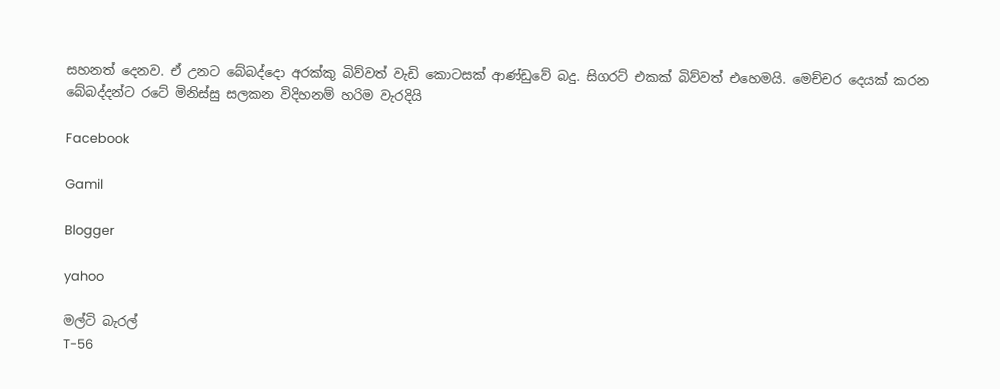සහනත් දෙනව. ඒ උනට බේබද්දො අරක්කු බිව්වත් වැඩි කොටසක් ආණ්ඩුවේ බදු. සිගරට් එකක් බිව්වත් එහෙමයි. මෙච්චර දෙයක් කරන බේබද්දන්ට රටේ මිනිස්සු සලකන විදිහනම් හරිම වැරදියි

Facebook

Gamil

Blogger

yahoo

මල්ටි බැරල්
T-56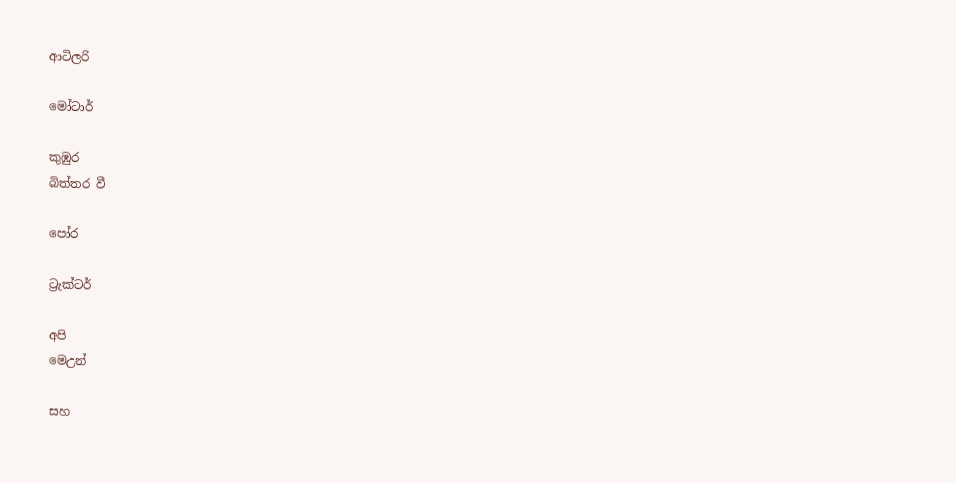ආටිලරි

මෝටාර්

කුඹුර
බිත්තර වී

පෝර

ට්‍රැක්ටර්

අපි
මෙඋන්

සහ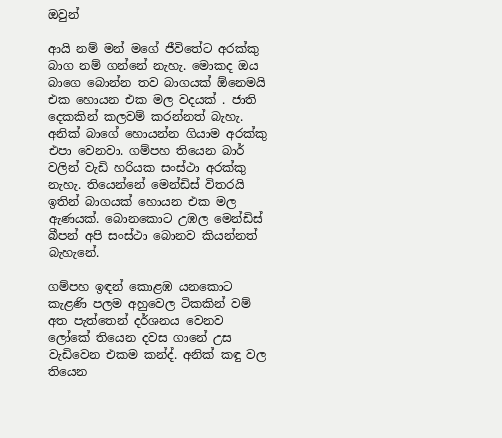ඔවුන්

ආයි නම් මන් මගේ ජීවිතේට අරක්කු බාග නම් ගන්නේ නැහැ. මොකද ඔය බාගෙ බොන්න තව බාගයක් ඕනෙමයි එක හොයන එක මල වදයක් . ජාති දෙකකින් කලවම් කරන්නත් බැහැ. අනික් බාගේ හොයන්න ගියාම අරක්කු එපා වෙනවා. ගම්පහ තියෙන බාර් වලින් වැඩි හරියක සංස්ථා අරක්කු නැහැ. තියෙන්නේ මෙන්ඩිස් විතරයි ඉතින් බාගයක් හොයන එක මල ඇණයක්. බොනකොට උඹල මෙන්ඩිස් බීපන් අපි සංස්ථා බොනව කියන්නත් බැහැනේ.

ගම්පහ ඉඳන් කොළඹ යනකොට කැළණි පලම අහුවෙල ටිකකින් වම් අත පැත්තෙන් දර්ශනය වෙනව ලෝකේ තියෙන දවස ගානේ උස වැඩිවෙන එකම කන්ද්. අනික් කඳු වල තියෙන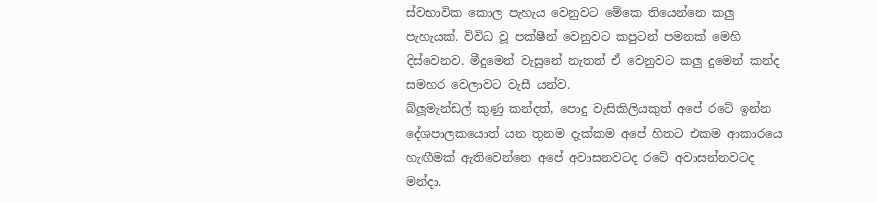ස්වභාවික කොල පැහැය වෙනුවට මේකෙ තියෙන්නෙ කලු පැහැයක්. විවිධ වූ පක්ෂීන් වෙනුවට කපුටන් පමනක් මෙහි දිස්වෙනව. මීදුමෙන් වැසුනේ නැතත් ඒ වෙනුවට කලු දුමෙන් කන්ද සමහර වෙලාවට වැසී යන්ව.
බ්ලූමැන්ඩල් කුණු කන්දත්, පොදු වැසිකිලියකුත් අපේ රටේ ඉන්න දේශපාලකයොත් යන තුනම දැක්කම අපේ හිතට එකම ආකාරයෙ හැඟීමක් ඇතිවෙන්නෙ අපේ අවාසනවටද රටේ අවාසන්නවටද මන්දා.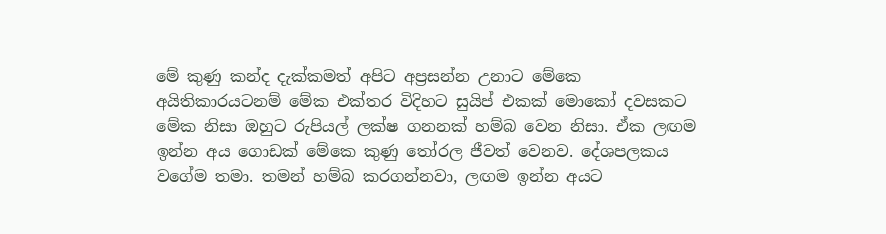මේ කුණු කන්ද දැක්කමත් අපිට අප්‍රසන්න උනාට මේකෙ අයිතිකාරයටනම් මේක එක්තර විදිහට සුයිප් එකක් මොකෝ දවසකට මේක නිසා ඔහුට රුපියල් ලක්ෂ ගනනක් හම්බ වෙන නිසා. ඒක ලඟම ඉන්න අය ගොඩක් මේකෙ කුණු තෝරල ජීවත් වෙනව. දේශපලකය වගේම තමා. තමන් හම්බ කරගන්නවා, ලඟම ඉන්න අයට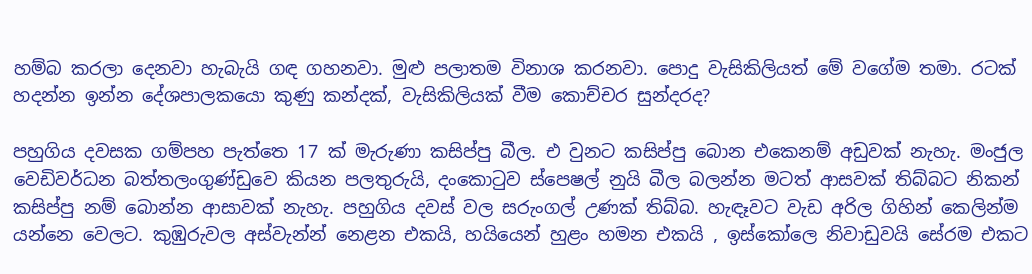හම්බ කරලා දෙනවා හැබැයි ගඳ ගහනවා. මුළු පලාතම විනාශ කරනවා. පොදු වැසිකිලියත් මේ වගේම තමා. රටක් හදන්න ඉන්න දේශපාලකයො කුණු කන්දක්, වැසිකිලියක් වීම කොච්චර සුන්දරද?

පහුගිය දවසක ගම්පහ පැත්තෙ 17 ක් මැරුණා කසිප්පු බීල. එ වුනට කසිප්පු බොන එකෙනම් අඩුවක් නැහැ. මංජුල වෙඩිවර්ධන බත්තලංගුණ්ඩුවෙ කියන පලතුරුයි, දංකොටුව ස්පෙෂල් නුයි බීල බලන්න මටත් ආසවක් තිබ්බට නිකන් කසිප්පු නම් බොන්න ආසාවක් නැහැ. පහුගිය දවස් වල සරුංගල් උණක් තිබ්බ. හැඳෑවට වැඩ අරිල ගිහින් කෙලින්ම යන්නෙ වෙලට. කුඹුරුවල අස්වැන්න් නෙළන එකයි, හයියෙන් හුළං හමන එකයි , ඉස්කෝලෙ නිවාඩුවයි සේරම එකට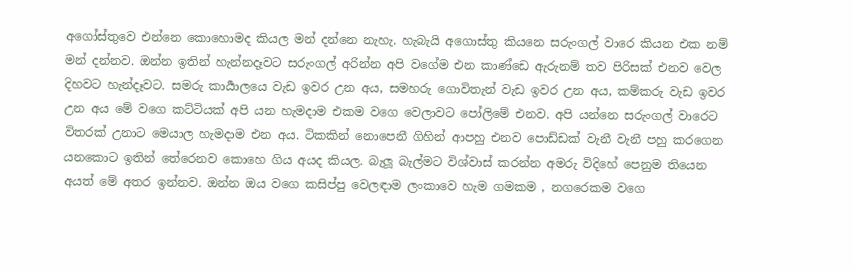අගෝස්තුවෙ එන්නෙ කොහොමද කියල මන් දන්නෙ නැහැ. හැබැයි අගොස්තු කියනෙ සරුංගල් වාරෙ කියන එක නම් මන් දන්නව. ඔන්න ඉතින් හැන්නදෑවට සරුංගල් අරින්න අපි වගේම එන කාණ්ඩෙ ඇරුනම් තව පිරිසක් එනව වෙල දිහවට හැන්දෑවට. සමරු කාර්‍යාලයෙ වැඩ ඉවර උන අය, සමහරු ගොවිතැන් වැඩ ඉවර උන අය, කම්කරු වැඩ ඉවර උන අය මේ වගෙ කට්ටියක් අපි යන හැමදාම එකම වගෙ වෙලාවට පෝලිමේ එනව. අපි යන්නෙ සරුංගල් වාරෙට විතරක් උනාට මෙයාල හැමදාම එන අය. ටිකකින් නොපෙනී ගිහින් ආපහු එනව පොඩ්ඩක් වැනී වැනී පහු කරගෙන යනකොට ඉතින් තේරෙනව කොහෙ ගිය අයද කියල. බැලූ බැල්මට විශ්වාස් කරන්න අමරු විදිහේ පෙනුම තියෙන අයත් මේ අතර ඉන්නව. ඔන්න ඔය වගෙ කසිප්පු වෙලඳාම ලංකාවෙ හැම ගමකම , නගරෙකම වගෙ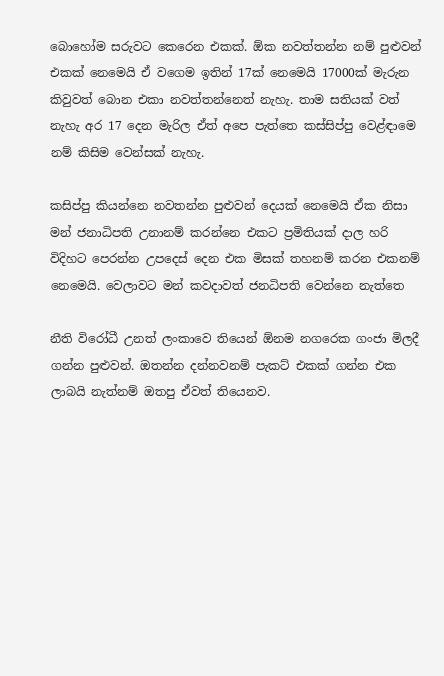බොහෝම සරුවට කෙරෙන එකක්. ඕක නවත්තන්න නම් පුළුවන් එකක් නෙමෙයි ඒ වගෙම ඉතින් 17ක් නෙමෙයි 17000ක් මැරුන කිවුවත් බොන එකා නවත්තන්නෙත් නැහැ. තාම සතියක් වත් නැහැ අර 17 දෙන මැරිල ඒත් අපෙ පැත්තෙ කස්සිප්පු වෙළ්ඳාමෙ නම් කිසිම වෙන්සක් නැහැ.

කසිප්පු කියන්නෙ නවතන්න පුළුවන් දෙයක් නෙමෙයි ඒක නිසා මන් ජනාධිපති උනානම් කරන්නෙ එකට ප්‍රමිතියක් දාල හරි විදිහට පෙරන්න උපදෙස් දෙන එක මිසක් තහනම් කරන එකනම් නෙමෙයි. වෙලාවට මන් කවදාවත් ජනධිපති වෙන්නෙ නැත්තෙ

නීති විරෝධී උනත් ලංකාවෙ තියෙන් ඕනම නගරෙක ගංජා මිලදී ගන්න පුළුවන්. ඔතන්න දන්නවනම් පැකට් එකක් ගන්න එක ලාබයි නැත්නම් ඔතපු ඒවත් තියෙනව.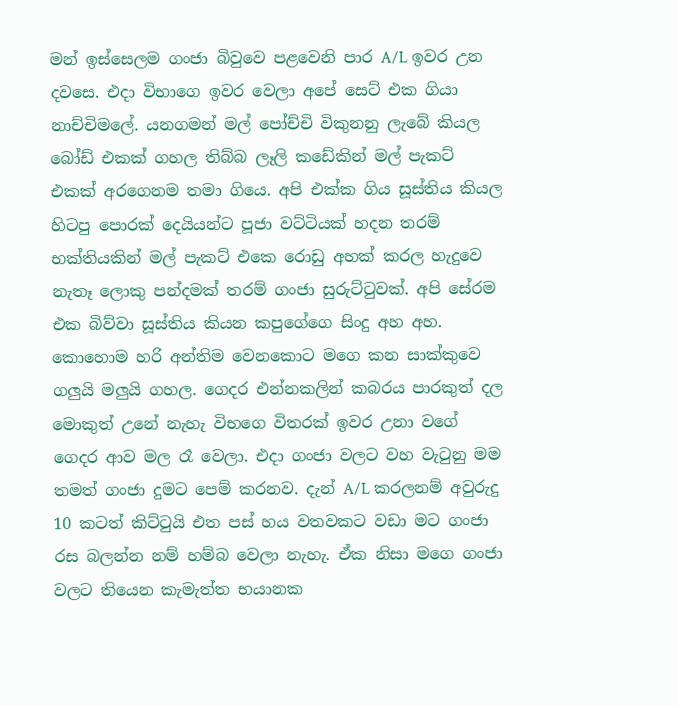මන් ඉස්සෙලම ගංජා බිවුවෙ පළවෙනි පාර A/L ඉවර උන දවසෙ. එදා විභාගෙ ඉවර වෙලා අපේ සෙට් එක ගියා නාච්චිමලේ. යනගමන් මල් පෝච්චි විකුනනු ලැබේ කියල බෝඩ් එකක් ගහල තිබ්බ ලෑලි කඩේකින් මල් පැකට් එකක් අරගෙනම තමා ගියෙ. අපි එක්ක ගිය සූස්තිය කියල හිටපු පොරක් දෙයියන්ට පූජා වට්ටියක් හදන තරම් භක්තියකින් මල් පැකට් එකෙ රොඩු අහක් කරල හැදුවෙ නැතෑ ලොකු පන්දමක් තරම් ගංජා සුරුට්ටුවක්. අපි සේරම එක බිව්වා සූස්තිය කියන කපුගේගෙ සිංදු අහ අහ. කොහොම හරි අන්තිම වෙනකොට මගෙ කන සාක්කුවෙ ගලුයි මලුයි ගහල. ගෙදර එන්නකලින් කබරය පාරකුත් දල මොකුත් උනේ නැහැ විභගෙ විතරක් ඉවර උනා වගේ ගෙදර ආව මල රෑ වෙලා. එදා ගංජා වලට වහ වැටුනු මම තමත් ගංජා දුමට පෙම් කරනව. දැන් A/L කරලනම් අවුරුදු 10 කටත් කිට්ටුයි එත පස් හය වතවකට වඩා මට ගංජා රස බලන්න නම් හම්බ වෙලා නැහැ. ඒක නිසා මගෙ ගංජා වලට තියෙන කැමැත්ත භයානක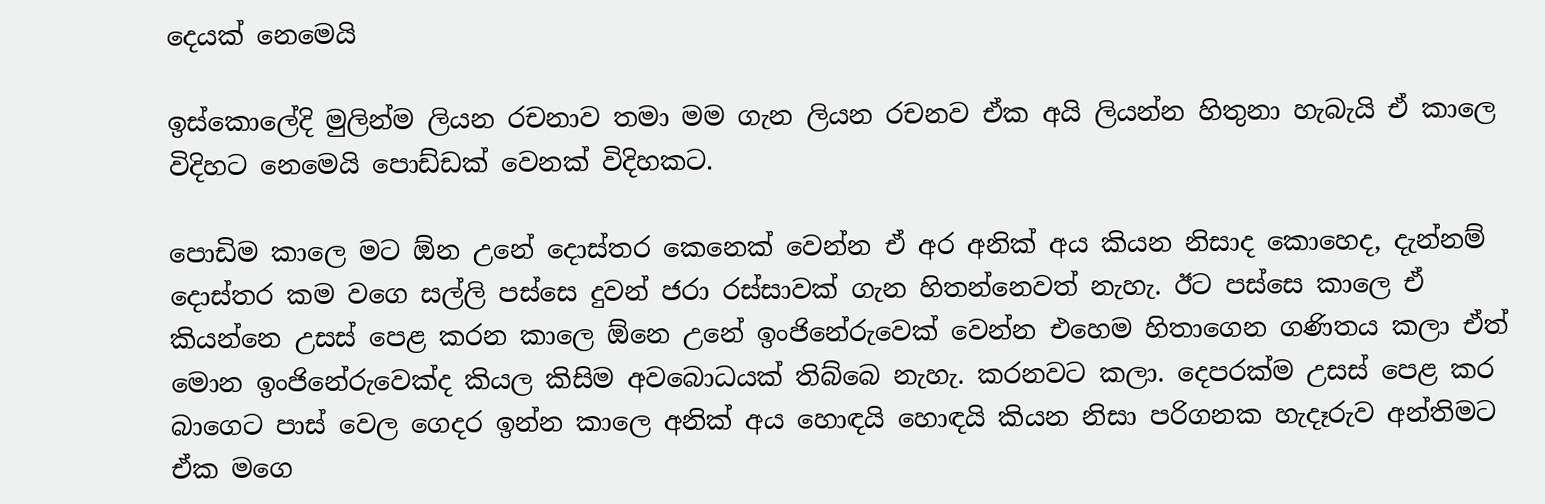දෙයක් නෙමෙයි

ඉස්කොලේදි මුලින්ම ලියන රචනාව තමා මම ගැන ලියන රචනව ඒක අයි ලියන්න හිතුනා හැබැයි ඒ කාලෙ විදිහට නෙමෙයි පොඩ්ඩක් වෙනක් විදිහකට.

පොඩිම කාලෙ මට ඕන උනේ දොස්තර කෙනෙක් වෙන්න ඒ අර අනික් අය කියන නිසාද කොහෙද, දැන්නම් දොස්තර කම වගෙ සල්ලි පස්සෙ දුවන් ජරා රස්සාවක් ගැන හිතන්නෙවත් නැහැ. ඊට පස්සෙ කාලෙ ඒ කියන්නෙ උසස් පෙළ කරන කාලෙ ඕනෙ උනේ ඉංජිනේරුවෙක් වෙන්න එහෙම හිතාගෙන ගණිතය කලා ඒත් මොන ඉංජිනේරුවෙක්ද කියල කිසිම අවබොධයක් තිබ්බෙ නැහැ. කරනවට කලා. දෙපරක්ම උසස් පෙළ කර බාගෙට පාස් වෙල ගෙදර ඉන්න කාලෙ අනික් අය හොඳයි හොඳයි කියන නිසා පරිගනක හැදෑරුව අන්තිමට ඒක මගෙ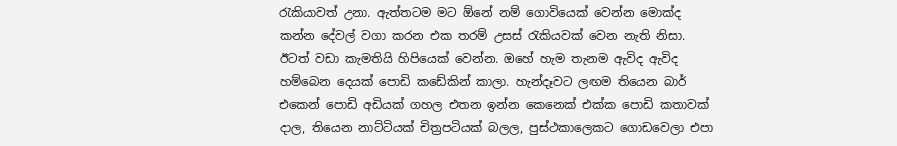රැකියාවත් උනා. ඇත්තටම මට ඕනේ නම් ගොවියෙක් වෙන්න මොක්ද කන්න දේවල් වගා කරන එක තරම් උසස් රැකියවක් වෙන නැති නිසා. ඊටත් වඩා කැමතියි හිපියෙක් වෙන්න. ඔහේ හැම තැනම ඇවිද ඇවිද හම්බෙන දෙයක් පොඩි කඩේකින් කාලා. හැන්දෑවට ලඟම තියෙන බාර් එකෙන් පොඩි අඩියක් ගහල එතන ඉන්න කෙනෙක් එක්ක පොඩි කතාවක් දාල, තියෙන නාට්ටියක් චිත්‍රපටියක් බලල, පුස්ථකාලෙකට ගොඩවෙලා එපා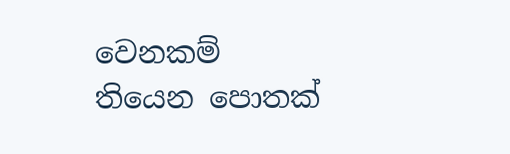වෙනකම් තියෙන පොතක්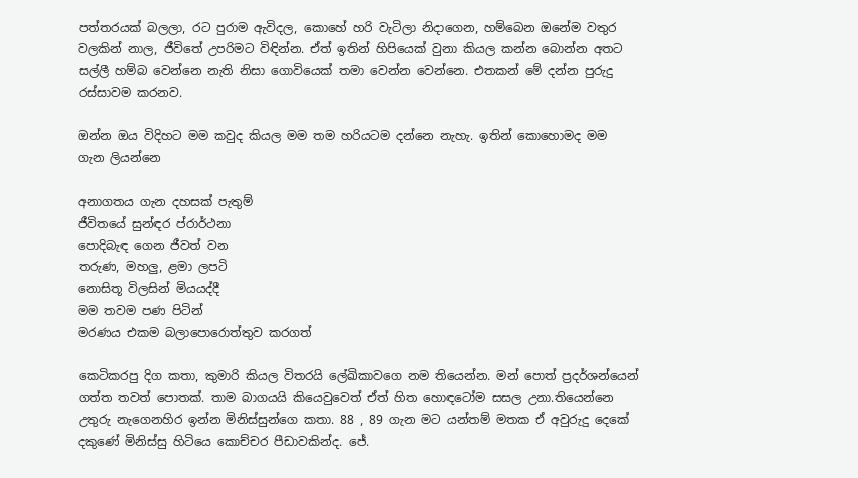පත්තරයක් බලලා, රට පුරාම ඇවිදල, කොහේ හරි වැටිලා නිදාගෙන, හම්බෙන ඔනේම වතුර වලකින් නාල, ජීවිතේ උපරිමට විඳින්න. ඒත් ඉතින් හිපියෙක් වුනා කියල කන්න බොන්න අතට සල්ලී හම්බ වෙන්නෙ නැති නිසා ගොවියෙක් තමා වෙන්න වෙන්නෙ. එතකන් මේ දන්න පුරුදු රස්සාවම කරනව.

ඔන්න ඔය විදිහට මම කවුද කියල මම තම හරියටම දන්නෙ නැහැ. ඉතින් කොහොමද මම ගැන ලියන්නෙ

අනාගතය ගැන දහසක් පැතුම්
ජීවිතයේ සුන්ඳර ප්රාර්ථනා
පොදිබැඳ ගෙන ජීවත් වන
තරුණ, මහලු, ළමා ලපටි
නොසිතූ විලසින් මියයද්දී
මම තවම පණ පිටින්
මරණය එකම බලාපොරොත්තුව කරගත්

කෙටිකරපු දිග කතා, කුමාරි කියල විතරයි ලේඛිකාවගෙ නම තියෙන්න. මන් පොත් ප්‍රදර්ශන්යෙන් ගත්ත තවත් පොතක්. තාම බාගයයි කියෙවුවෙත් ඒත් හිත හොඳටෝම සසල උනා.තියෙන්නෙ උතුරු නැගෙනහිර ඉන්න මිනිස්සුන්ගෙ කතා. 88 , 89 ගැන මට යන්තම් මතක ඒ අවුරුදු දෙකේ දකුණේ මිනිස්සු හිටියෙ කොච්චර පීඩාවකින්ද. ජේ.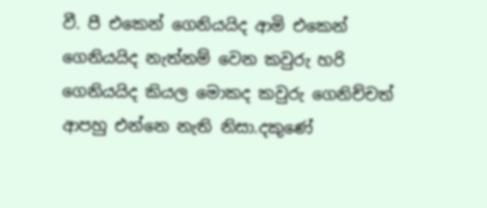වී. පී එකෙන් ගෙනියයිද ආමි එකෙන් ගෙනියයිද නැත්නම් වෙන කවුරු හරි ගෙනියයිද කියල මොකද කවුරු ගෙනිච්චත් ආපහු එන්නෙ නැති නිසා.දකුණේ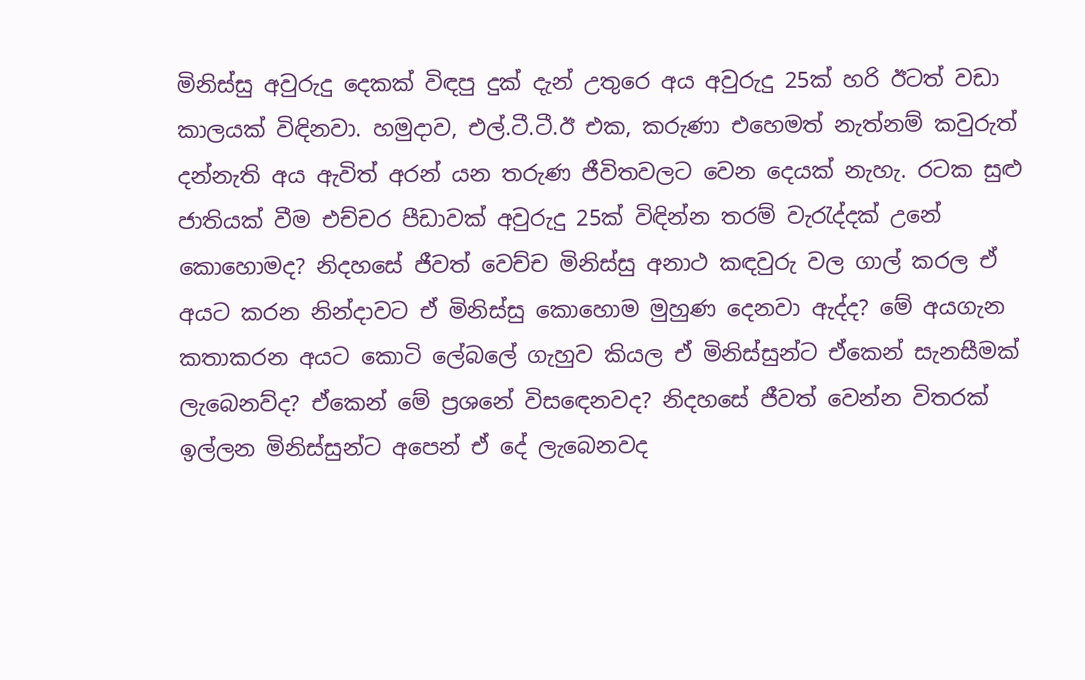මිනිස්සු අවුරුදු දෙකක් විඳපු දුක් දැන් උතුරෙ අය අවුරුදු 25ක් හරි ඊටත් වඩා කාලයක් විඳිනවා. හමුදාව, එල්.ටී.ටී.ඊ එක, කරුණා එහෙමත් නැත්නම් කවුරුත් දන්නැති අය ඇවිත් අරන් යන තරුණ ජීවිතවලට වෙන දෙයක් නැහැ. රටක සුළු ජාතියක් වීම එච්චර පීඩාවක් අවුරුදු 25ක් විඳින්න තරම් වැරැද්දක් උනේ කොහොමද? නිදහසේ ජීවත් වෙච්ච මිනිස්සු අනාථ කඳවුරු වල ගාල් කරල ඒ අයට කරන නින්දාවට ඒ මිනිස්සු කොහොම මුහුණ දෙනවා ඇද්ද? මේ අයගැන කතාකරන අයට කොටි ලේබලේ ගැහුව කියල ඒ මිනිස්සුන්ට ඒකෙන් සැනසීමක් ලැබෙනව්ද? ඒකෙන් මේ ප්‍රශනේ විසඳෙනවද? නිදහසේ ජීවත් වෙන්න විතරක් ඉල්ලන මිනිස්සුන්ට අපෙන් ඒ දේ ලැබෙනවද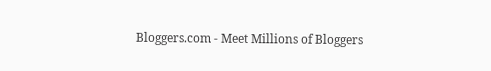Bloggers.com - Meet Millions of Bloggers